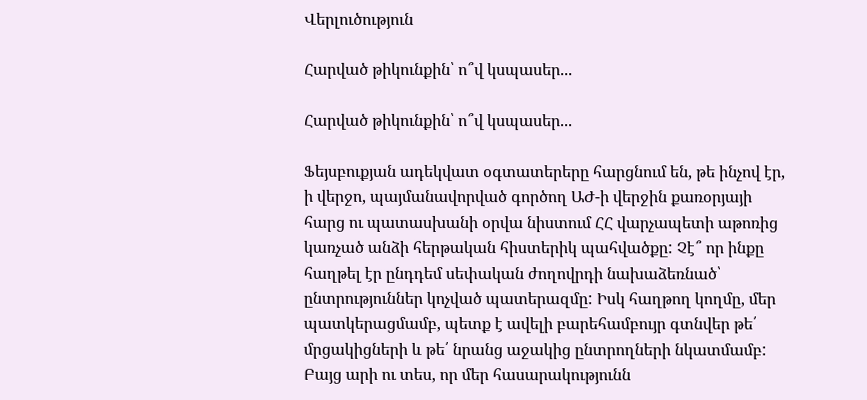Վերլուծություն

Հարված թիկունքին՝ ո՞վ կսպասեր...

Հարված թիկունքին՝ ո՞վ կսպասեր...

Ֆեյսբուքյան ադեկվատ օգտատերերը հարցնում են, թե ինչով էր, ի վերջո, պայմանավորված գործող ԱԺ-ի վերջին քառօրյայի հարց ու պատասխանի օրվա նիստում ՀՀ վարչապետի աթոռից կառչած անձի հերթական հիստերիկ պահվածքը: Չէ՞ որ ինքը հաղթել էր ընդդեմ սեփական ժողովրդի նախաձեռնած՝ ընտրություններ կոչված պատերազմը: Իսկ հաղթող կողմը, մեր պատկերացմամբ, պետք է ավելի բարեհամբույր գտնվեր թե՛ մրցակիցների և թե՛ նրանց աջակից ընտրողների նկատմամբ: Բայց արի ու տես, որ մեր հասարակությունն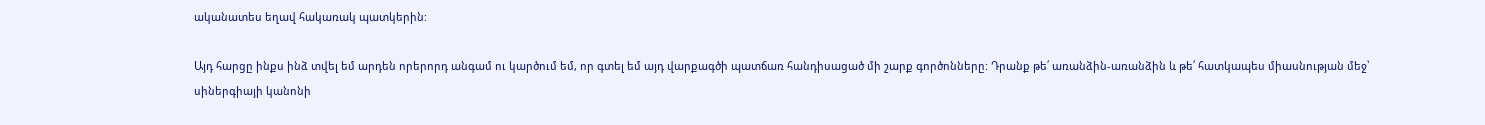ականատես եղավ հակառակ պատկերին:

Այդ հարցը ինքս ինձ տվել եմ արդեն որերորդ անգամ ու կարծում եմ, որ գտել եմ այդ վարքագծի պատճառ հանդիսացած մի շարք գործոնները: Դրանք թե՛ առանձին-առանձին և թե՛ հատկապես միասնության մեջ՝ սիներգիայի կանոնի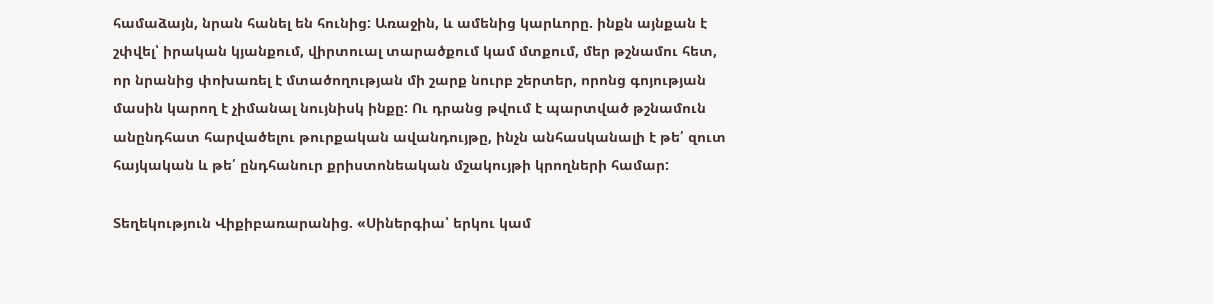համաձայն, նրան հանել են հունից: Առաջին, և ամենից կարևորը. ինքն այնքան է շփվել՝ իրական կյանքում, վիրտուալ տարածքում կամ մտքում, մեր թշնամու հետ, որ նրանից փոխառել է մտածողության մի շարք նուրբ շերտեր, որոնց գոյության մասին կարող է չիմանալ նույնիսկ ինքը: Ու դրանց թվում է պարտված թշնամուն անընդհատ հարվածելու թուրքական ավանդույթը, ինչն անհասկանալի է թե՛ զուտ հայկական և թե՛ ընդհանուր քրիստոնեական մշակույթի կրողների համար:

Տեղեկություն Վիքիբառարանից. «Սիներգիա՝ երկու կամ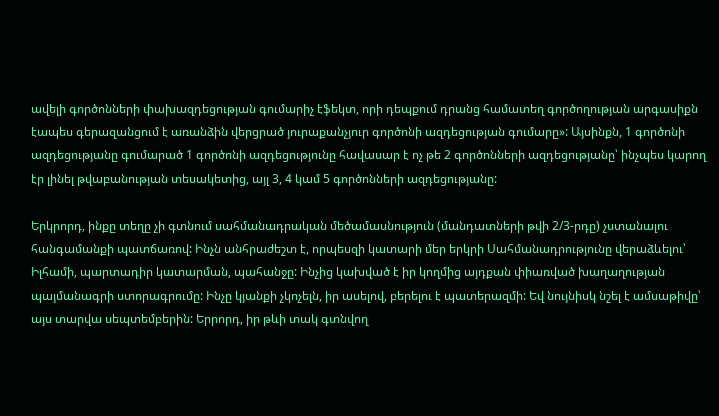ավելի գործոնների փախազդեցության գումարիչ էֆեկտ, որի դեպքում դրանց համատեղ գործողության արգասիքն էապես գերազանցում է առանձին վերցրած յուրաքանչյուր գործոնի ազդեցության գումարը»: Այսինքն, 1 գործոնի ազդեցությանը գումարած 1 գործոնի ազդեցությունը հավասար է ոչ թե 2 գործոնների ազդեցությանը՝ ինչպես կարող էր լինել թվաբանության տեսակետից, այլ 3, 4 կամ 5 գործոնների ազդեցությանը:

Երկրորդ, ինքը տեղը չի գտնում սահմանադրական մեծամասնություն (մանդատների թվի 2/3-րդը) չստանալու հանգամանքի պատճառով: Ինչն անհրաժեշտ է, որպեսզի կատարի մեր երկրի Սահմանադրությունը վերաձևելու՝ Իլհամի, պարտադիր կատարման, պահանջը: Ինչից կախված է իր կողմից այդքան փիառված խաղաղության պայմանագրի ստորագրումը: Ինչը կյանքի չկոչելն, իր ասելով, բերելու է պատերազմի: Եվ նույնիսկ նշել է ամսաթիվը՝ այս տարվա սեպտեմբերին: Երրորդ, իր թևի տակ գտնվող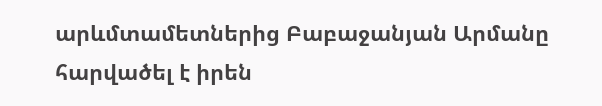արևմտամետներից Բաբաջանյան Արմանը հարվածել է իրեն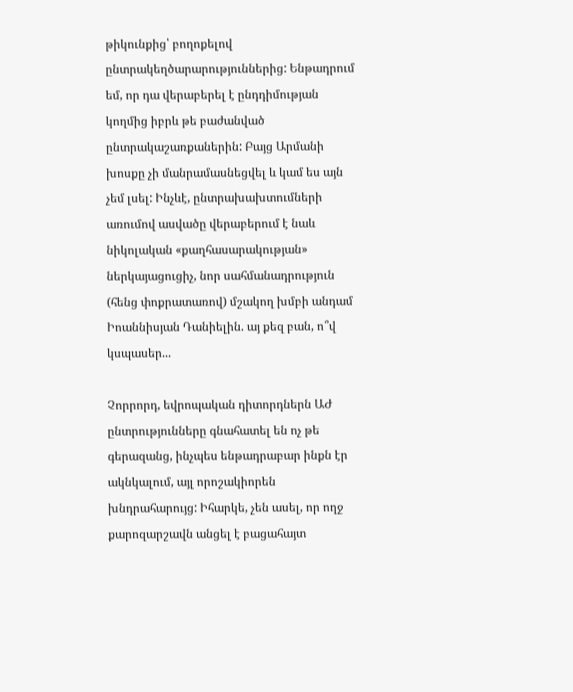թիկունքից՝ բողոքելով ընտրակեղծարարություններից: Ենթադրում եմ, որ դա վերաբերել է ընդդիմության կողմից իբրև թե բաժանված ընտրակաշառքաներին: Բայց Արմանի խոսքը չի մանրամասնեցվել և կամ ես այն չեմ լսել: Ինչևէ, ընտրախախտումների առումով ասվածը վերաբերում է նաև նիկոլական «քաղհասարակության» ներկայացուցիչ, նոր սահմանադրություն (հենց փոքրատառով) մշակող խմբի անդամ Իոաննիսյան Դանիելին. այ քեզ բան, ո՞վ կսպասեր...

Չորրորդ, եվրոպական դիտորդներն ԱԺ ընտրությունները գնահատել են ոչ թե գերազանց, ինչպես ենթադրաբար ինքն էր ակնկալում, այլ որոշակիորեն խնդրահարույց: Իհարկե, չեն ասել, որ ողջ քարոզարշավն անցել է բացահայտ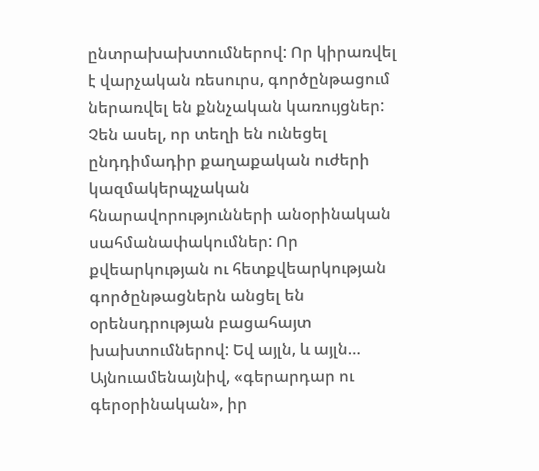ընտրախախտումներով: Որ կիրառվել է վարչական ռեսուրս, գործընթացում ներառվել են քննչական կառույցներ: Չեն ասել, որ տեղի են ունեցել ընդդիմադիր քաղաքական ուժերի կազմակերպչական հնարավորությունների անօրինական սահմանափակումներ: Որ քվեարկության ու հետքվեարկության գործընթացներն անցել են օրենսդրության բացահայտ խախտումներով: Եվ այլն, և այլն… Այնուամենայնիվ, «գերարդար ու գերօրինական», իր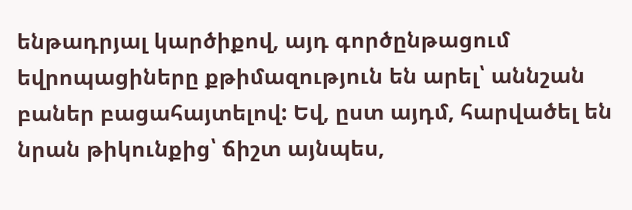ենթադրյալ կարծիքով, այդ գործընթացում եվրոպացիները քթիմազություն են արել՝ աննշան բաներ բացահայտելով: Եվ, ըստ այդմ, հարվածել են նրան թիկունքից՝ ճիշտ այնպես,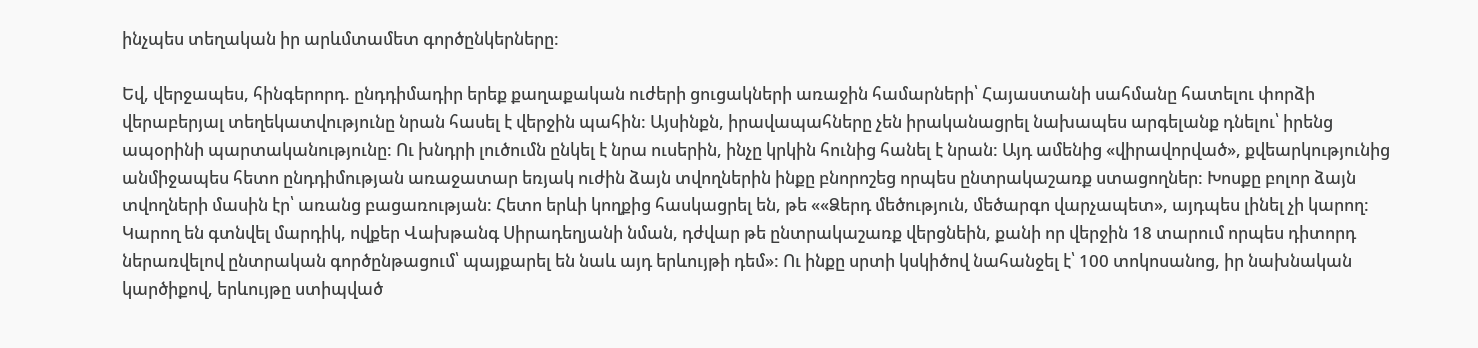ինչպես տեղական իր արևմտամետ գործընկերները:

Եվ, վերջապես, հինգերորդ. ընդդիմադիր երեք քաղաքական ուժերի ցուցակների առաջին համարների՝ Հայաստանի սահմանը հատելու փորձի վերաբերյալ տեղեկատվությունը նրան հասել է վերջին պահին: Այսինքն, իրավապահները չեն իրականացրել նախապես արգելանք դնելու՝ իրենց ապօրինի պարտականությունը: Ու խնդրի լուծումն ընկել է նրա ուսերին, ինչը կրկին հունից հանել է նրան: Այդ ամենից «վիրավորված», քվեարկությունից անմիջապես հետո ընդդիմության առաջատար եռյակ ուժին ձայն տվողներին ինքը բնորոշեց որպես ընտրակաշառք ստացողներ: Խոսքը բոլոր ձայն տվողների մասին էր՝ առանց բացառության: Հետո երևի կողքից հասկացրել են, թե ««Ձերդ մեծություն, մեծարգո վարչապետ», այդպես լինել չի կարող: Կարող են գտնվել մարդիկ, ովքեր Վախթանգ Սիրադեղյանի նման, դժվար թե ընտրակաշառք վերցնեին, քանի որ վերջին 18 տարում որպես դիտորդ ներառվելով ընտրական գործընթացում՝ պայքարել են նաև այդ երևույթի դեմ»: Ու ինքը սրտի կսկիծով նահանջել է՝ 100 տոկոսանոց, իր նախնական կարծիքով, երևույթը ստիպված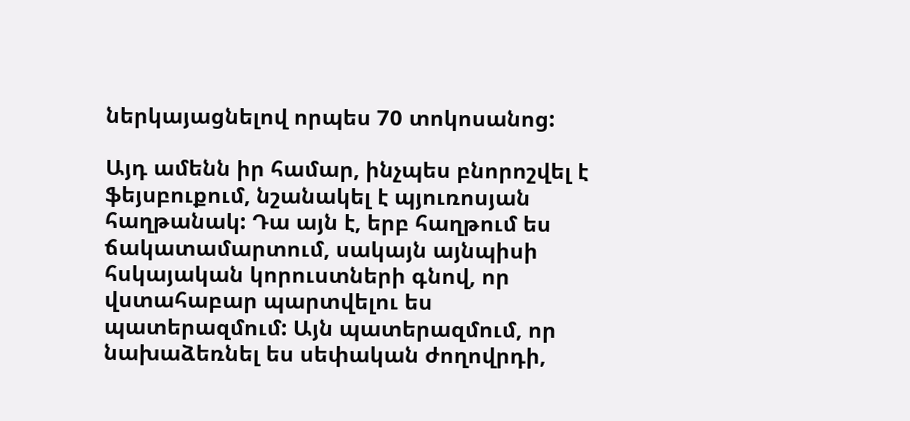ներկայացնելով որպես 70 տոկոսանոց:

Այդ ամենն իր համար, ինչպես բնորոշվել է ֆեյսբուքում, նշանակել է պյուռոսյան հաղթանակ: Դա այն է, երբ հաղթում ես ճակատամարտում, սակայն այնպիսի հսկայական կորուստների գնով, որ վստահաբար պարտվելու ես պատերազմում: Այն պատերազմում, որ նախաձեռնել ես սեփական ժողովրդի,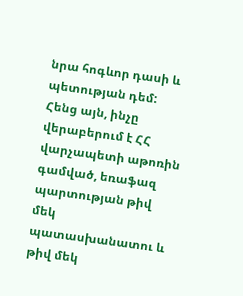նրա հոգևոր դասի և պետության դեմ: Հենց այն, ինչը վերաբերում է ՀՀ վարչապետի աթոռին գամված, եռաֆազ պարտության թիվ մեկ պատասխանատու և թիվ մեկ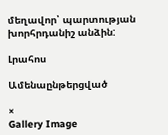մեղավոր՝ պարտության խորհրդանիշ անձին:

Լրահոս

Ամենաընթերցված

×
Gallery Image